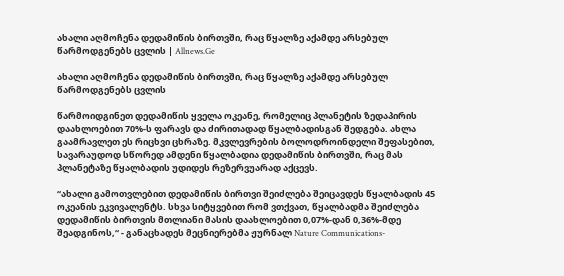ახალი აღმოჩენა დედამიწის ბირთვში, რაც წყალზე აქამდე არსებულ წარმოდგენებს ცვლის | Allnews.Ge

ახალი აღმოჩენა დედამიწის ბირთვში, რაც წყალზე აქამდე არსებულ წარმოდგენებს ცვლის

წარმოიდგინეთ დედამიწის ყველა ოკეანე, რომელიც პლანეტის ზედაპირის დაახლოებით 70%-ს ფარავს და ძირითადად წყალბადისგან შედგება. ახლა გაამრავლეთ ეს რიცხვი ცხრაზე. მკვლევრების ბოლოდროინდელი შეფასებით, სავარაუდოდ სწორედ ამდენი წყალბადია დედამიწის ბირთვში, რაც მას პლანეტაზე წყალბადის უდიდეს რეზერვუარად აქცევს.

“ახალი გამოთვლებით დედამიწის ბირთვი შეიძლება შეიცავდეს წყალბადის 45 ოკეანის ეკვივალენტს. სხვა სიტყვებით რომ ვთქვათ, წყალბადმა შეიძლება დედამიწის ბირთვის მთლიანი მასის დაახლოებით 0,07%-დან 0,36%-მდე შეადგინოს,“ - განაცხადეს მეცნიერებმა ჟურნალ Nature Communications-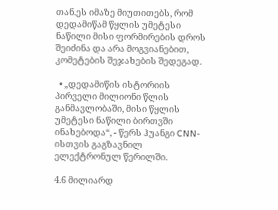თან.ეს იმაზე მიუთითებს, რომ დედამიწამ წყლის უმეტესი ნაწილი მისი ფორმირების დროს შეიძინა და არა მოგვიანებით, კომეტების შეჯახების შედეგად.

  • „დედამიწის ისტორიის პირველი მილიონი წლის განმავლობაში, მისი წყლის უმეტესი ნაწილი ბირთვში ინახებოდა“, - წერს ჰუანგი CNN-ისთვის გაგზავნილ ელექტრონულ წერილში.

4.6 მილიარდ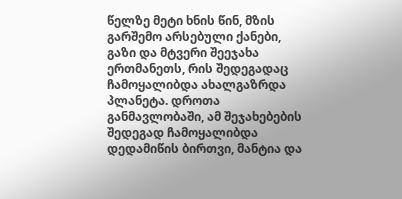წელზე მეტი ხნის წინ, მზის გარშემო არსებული ქანები, გაზი და მტვერი შეეჯახა ერთმანეთს, რის შედეგადაც ჩამოყალიბდა ახალგაზრდა პლანეტა. დროთა განმავლობაში, ამ შეჯახებების შედეგად ჩამოყალიბდა დედამიწის ბირთვი, მანტია და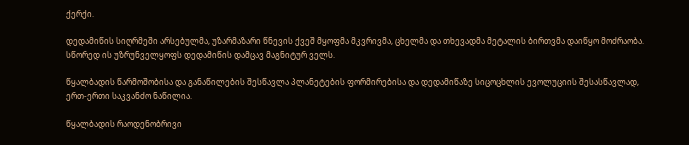ქერქი.

დედამიწის სიღრმეში არსებულმა, უზარმაზარი წნევის ქვეშ მყოფმა მკვრივმა, ცხელმა და თხევადმა მეტალის ბირთვმა დაიწყო მოძრაობა. სწორედ ის უზრუნველყოფს დედამიწის დამცავ მაგნიტურ ველს.

წყალბადის წარმოშობისა და განაწილების შესწავლა პლანეტების ფორმირებისა და დედამიწაზე სიცოცხლის ევოლუციის შესასწავლად, ერთ-ერთი საკვანძო ნაწილია.

წყალბადის რაოდენობრივი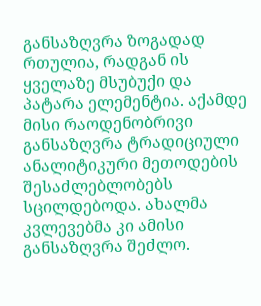განსაზღვრა ზოგადად რთულია, რადგან ის ყველაზე მსუბუქი და პატარა ელემენტია. აქამდე მისი რაოდენობრივი განსაზღვრა ტრადიციული ანალიტიკური მეთოდების შესაძლებლობებს სცილდებოდა. ახალმა კვლევებმა კი ამისი განსაზღვრა შეძლო.